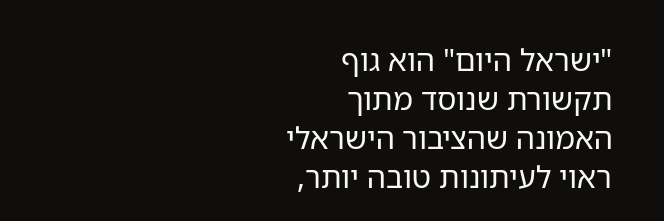"ישראל היום" הוא גוף תקשורת שנוסד מתוך האמונה שהציבור הישראלי ראוי לעיתונות טובה יותר,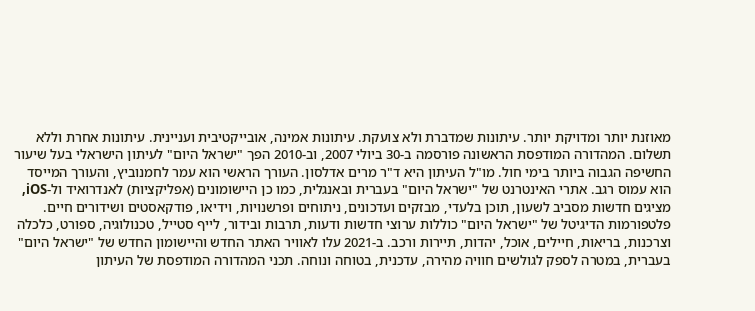מאוזנת יותר ומדויקת יותר. עיתונות שמדברת ולא צועקת. עיתונות אמינה, אובייקטיבית ועניינית. עיתונות אחרת וללא תשלום. המהדורה המודפסת הראשונה פורסמה ב-30 ביולי 2007, וב-2010 הפך "ישראל היום" לעיתון הישראלי בעל שיעור החשיפה הגבוה ביותר בימי חול. מו"ל העיתון היא ד"ר מרים אדלסון. העורך הראשי הוא עמר לחמנוביץ, והעורך המייסד הוא עמוס רגב. אתרי האינטרנט של "ישראל היום" בעברית ובאנגלית, כמו כן היישומונים (אפליקציות) לאנדרואיד ול-iOS, מציגים חדשות מסביב לשעון, תוכן בלעדי, מבזקים ועדכונים, ניתוחים ופרשנויות, וידיאו, פודקאסטים ושידורים חיים. פלטפורמות הדיגיטל של "ישראל היום" כוללות ערוצי חדשות ודעות, תרבות ובידור, לייף סטייל, טכנולוגיה, ספורט, כלכלה וצרכנות, בריאות, חיילים, אוכל, יהדות, תיירות ורכב. ב-2021 עלו לאוויר האתר החדש והיישומון החדש של "ישראל היום" בעברית, במטרה לספק לגולשים חוויה מהירה, עדכנית, בטוחה ונוחה. תכני המהדורה המודפסת של העיתון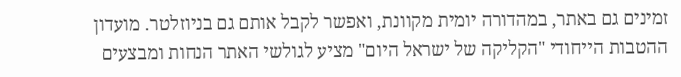זמינים גם באתר, במהדורה יומית מקוונת, ואפשר לקבל אותם גם בניוזלטר. מועדון ההטבות הייחודי "הקליקה של ישראל היום" מציע לגולשי האתר הנחות ומבצעים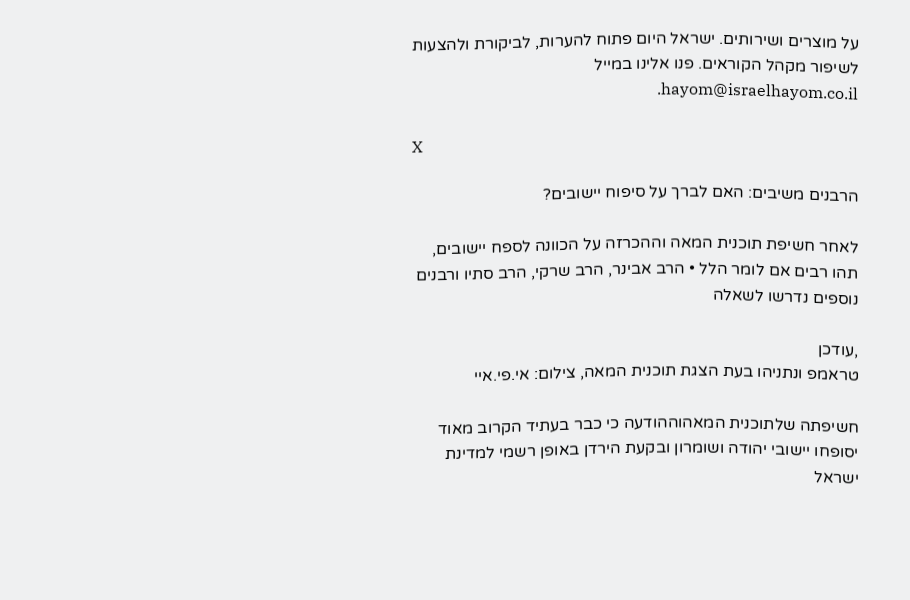על מוצרים ושירותים. ישראל היום פתוח להערות, לביקורת ולהצעות לשיפור מקהל הקוראים. פנו אלינו במייל hayom@israelhayom.co.il.

X

הרבנים משיבים: האם לברך על סיפוח יישובים?

לאחר חשיפת תוכנית המאה וההכרזה על הכוונה לספח יישובים, תהו רבים אם לומר הלל • הרב אבינר, הרב שרקי, הרב סתיו ורבנים נוספים נדרשו לשאלה

,עודכן
טראמפ ונתניהו בעת הצגת תוכנית המאה, צילום: אי.פי.איי

חשיפתה שלתוכנית המאהוההודעה כי כבר בעתיד הקרוב מאוד יסופחו יישובי יהודה ושומרון ובקעת הירדן באופן רשמי למדינת ישראל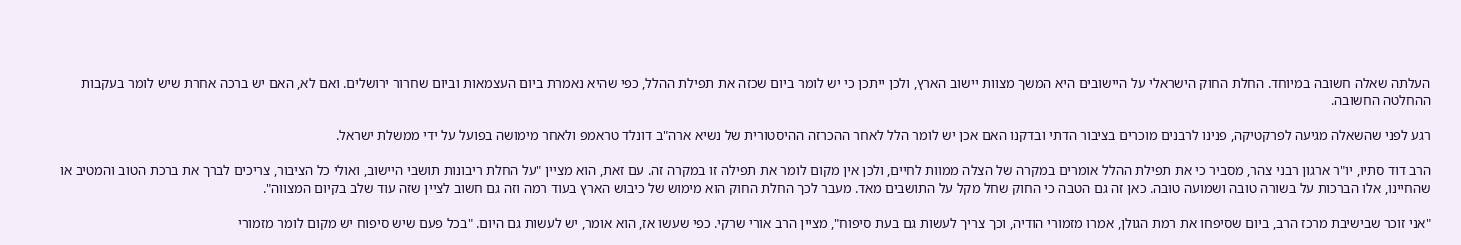העלתה שאלה חשובה במיוחד. החלת החוק הישראלי על היישובים היא המשך מצוות יישוב הארץ, ולכן ייתכן כי יש לומר ביום שכזה את תפילת ההלל, כפי שהיא נאמרת ביום העצמאות וביום שחרור ירושלים. ואם לא, האם יש ברכה אחרת שיש לומר בעקבות ההחלטה החשובה.

רגע לפני שהשאלה מגיעה לפרקטיקה, פנינו לרבנים מוכרים בציבור הדתי ובדקנו האם אכן יש לומר הלל לאחר ההכרזה ההיסטורית של נשיא ארה"ב דונלד טראמפ ולאחר מימושה בפועל על ידי ממשלת ישראל.

הרב דוד סתיו, יו"ר ארגון רבני צהר, מסביר כי את תפילת ההלל אומרים במקרה של הצלה ממוות לחיים, ולכן אין מקום לומר את תפילה זו במקרה זה. עם זאת, הוא מציין "על החלת ריבונות תושבי היישוב, ואולי כל הציבור, צריכים לברך את ברכת הטוב והמטיב או שהחיינו, אלו הברכות על בשורה טובה ושמועה טובה. כאן זה גם הטבה כי החוק שחל מקל על התושבים מאד. מעבר לכך החלת החוק הוא מימוש של כיבוש הארץ בעוד רמה וזה גם חשוב לציין שזה עוד שלב בקיום המצווה".

"אני זוכר שבישיבת מרכז הרב, ביום שסיפחו את רמת הגולן, אמרו מזמורי הודיה, וכך צריך לעשות גם בעת סיפוח", מציין הרב אורי שרקי. כפי שעשו אז, הוא אומר, יש לעשות גם היום. "בכל פעם שיש סיפוח יש מקום לומר מזמורי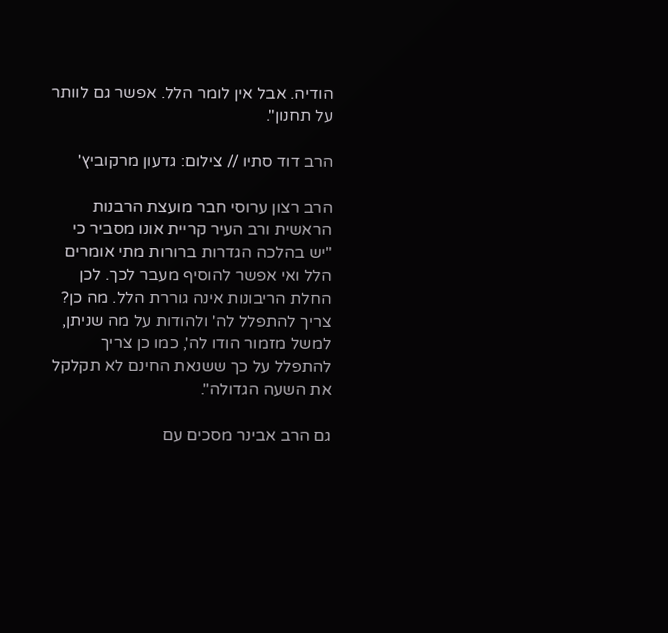הודיה. אבל אין לומר הלל. אפשר גם לוותר על תחנון".

הרב דוד סתיו // צילום: גדעון מרקוביץ'

הרב רצון ערוסי חבר מועצת הרבנות הראשית ורב העיר קריית אונו מסביר כי "יש בהלכה הגדרות ברורות מתי אומרים הלל ואי אפשר להוסיף מעבר לכך. לכן החלת הריבונות אינה גוררת הלל. מה כן? צריך להתפלל לה' ולהודות על מה שניתן, למשל מזמור הודו לה', כמו כן צריך להתפלל על כך ששנאת החינם לא תקלקל את השעה הגדולה".

גם הרב אבינר מסכים עם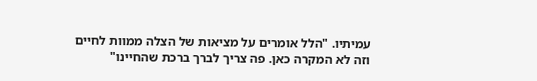עמיתיו. "הלל אומרים על מציאות של הצלה ממוות לחיים וזה לא המקרה כאן. פה צריך לברך ברכת שהחיינו"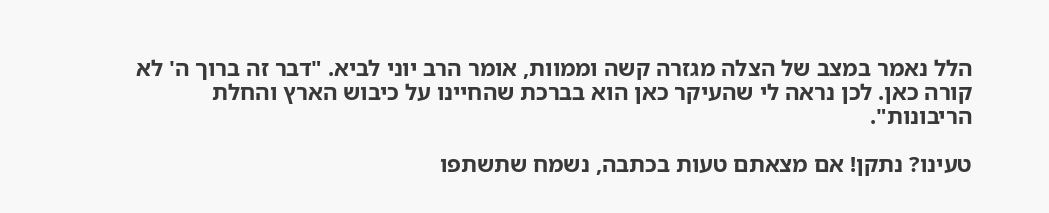הלל נאמר במצב של הצלה מגזרה קשה וממוות, אומר הרב יוני לביא. "דבר זה ברוך ה' לא קורה כאן. לכן נראה לי שהעיקר כאן הוא בברכת שהחיינו על כיבוש הארץ והחלת הריבונות".

טעינו? נתקן! אם מצאתם טעות בכתבה, נשמח שתשתפו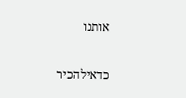אותנו

כדאילהכיר